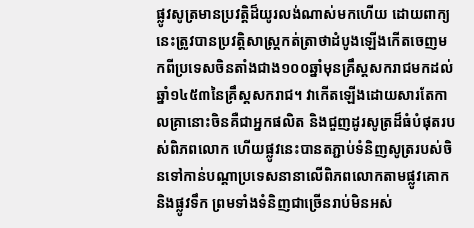ផ្លូវសូត្រមានប្រវត្តិដ៏យូរលង់ណាស់មកហើយ ដោយពាក្យនេះត្រូវបានប្រវត្តិសាស្ត្រកត់ត្រាថាដំបូងឡើងកើតចេញមកពីប្រទេសចិនតាំងជាង១០០ឆ្នាំមុនគ្រឹស្តសករាជមកដល់ឆ្នាំ១៤៥៣នៃគ្រឹស្តសករាជ។ វាកើតឡើងដោយសារតែកាលគ្រានោះចិនគឺជាអ្នកផលិត និងជួញដូរសូត្រដ៏ធំបំផុតរបស់ពិភពលោក ហើយផ្លូវនេះបានតភ្ជាប់ទំនិញសូត្ររបស់ចិនទៅកាន់បណ្តាប្រទេសនានាលើពិភពលោកតាមផ្លូវគោក និងផ្លូវទឹក ព្រមទាំងទំនិញជាច្រើនរាប់មិនអស់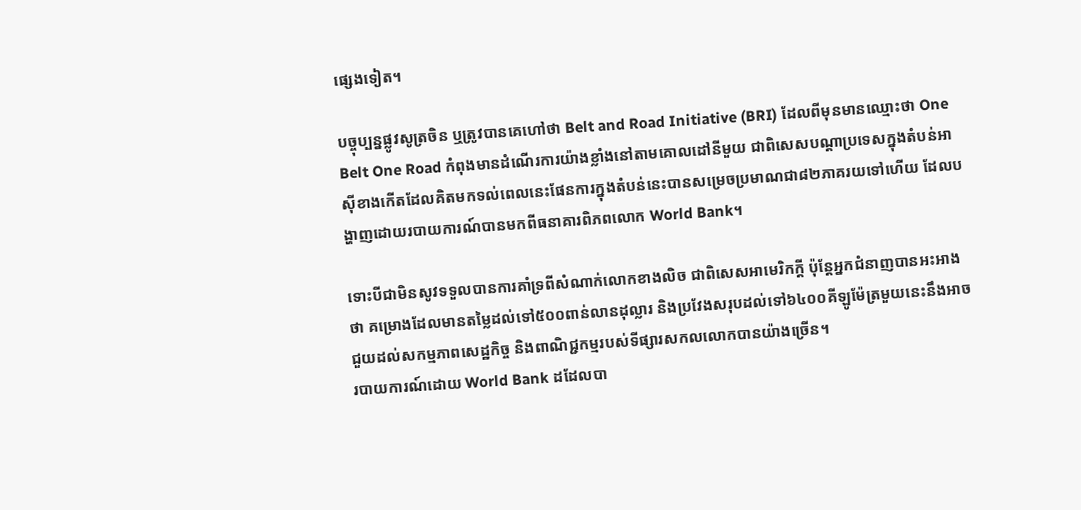ផ្សេងទៀត។

បច្ចុប្បន្នផ្លូវសូត្រចិន ឬត្រូវបានគេហៅថា Belt and Road Initiative (BRI) ដែលពីមុនមានឈ្មោះថា One Belt One Road កំពុងមានដំណើរការយ៉ាងខ្លាំងនៅតាមគោលដៅនីមួយ ជាពិសេសបណ្តាប្រទេសក្នុងតំបន់អាស៊ីខាងកើតដែលគិតមកទល់ពេលនេះផែនការក្នុងតំបន់នេះបានសម្រេចប្រមាណជា៨២ភាគរយទៅហើយ ដែលបង្ហាញដោយរបាយការណ៍បានមកពីធនាគារពិភពលោក World Bank។

ទោះបីជាមិនសូវទទួលបានការគាំទ្រពីសំណាក់លោកខាងលិច ជាពិសេសអាមេរិកក្តី ប៉ុន្តែអ្នកជំនាញបានអះអាងថា គម្រោងដែលមានតម្លៃដល់ទៅ៥០០ពាន់លានដុល្លារ និងប្រវែងសរុបដល់ទៅ៦៤០០គីឡូម៉ែត្រមួយនេះនឹងអាចជួយដល់សកម្មភាពសេដ្ឋកិច្ច និងពាណិជ្ជកម្មរបស់ទីផ្សារសកលលោកបានយ៉ាងច្រើន។
របាយការណ៍ដោយ World Bank ដដែលបា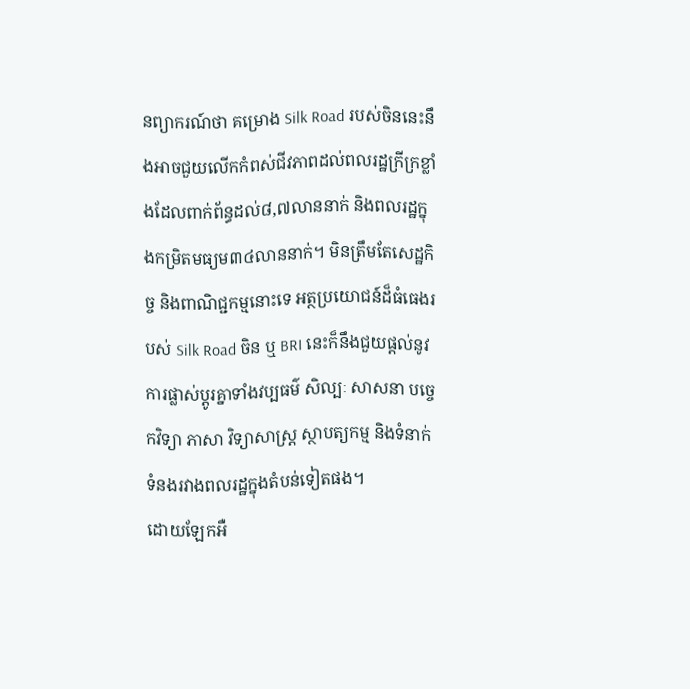នព្យាករណ៍ថា គម្រោង Silk Road របស់ចិននេះនឹងអាចជួយលើកកំពស់ជីវភាពដល់ពលរដ្ឋក្រីក្រខ្លាំងដែលពាក់ព័ន្ធដល់៨,៧លាននាក់ និងពលរដ្ឋក្នុងកម្រិតមធ្យម៣៤លាននាក់។ មិនត្រឹមតែសេដ្ឋកិច្ច និងពាណិជ្ជកម្មនោះទេ អត្ថប្រយោជន៍ដ៏ធំធេងរបស់ Silk Road ចិន ឬ BRI នេះក៏នឹងជួយផ្តល់នូវការផ្លាស់ប្តូរគ្នាទាំងវប្បធម៌ សិល្បៈ សាសនា បច្ចេកវិទ្យា ភាសា វិទ្យាសាស្ត្រ ស្ថាបត្យកម្ម និងទំនាក់ទំនងរវាងពលរដ្ឋក្នុងតំបន់ទៀតផង។
ដោយឡែកអឺ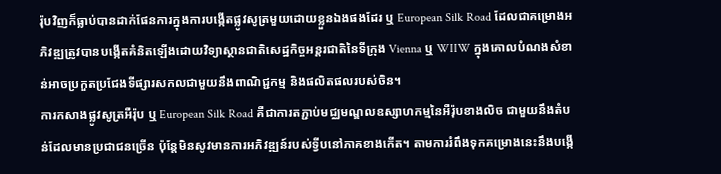រ៉ុបវិញក៏ធ្លាប់បានដាក់ផែនការក្នុងការបង្កើតផ្លូវសូត្រមួយដោយខ្លួនឯងផងដែរ ឬ European Silk Road ដែលជាគម្រោងអភិវឌ្ឍត្រូវបានបង្កើតគំនិតឡើងដោយវិទ្យាស្ថានជាតិសេដ្ឋកិច្ចអន្តរជាតិនៃទីក្រុង Vienna ឬ WIIW ក្នុងគោលបំណងសំខាន់អាចប្រកួតប្រជែងទីផ្សារសកលជាមួយនឹងពាណិជ្ជកម្ម និងផលិតផលរបស់ចិន។
ការកសាងផ្លូវសូត្រអឺរ៉ុប ឬ European Silk Road គឺជាការតភ្ជាប់មជ្ឈមណ្ឌលឧស្សាហកម្មនៃអឺរ៉ុបខាងលិច ជាមួយនឹងតំបន់ដែលមានប្រជាជនច្រើន ប៉ុន្តែមិនសូវមានការអភិវឌ្ឍន៍របស់ទ្វីបនៅភាគខាងកើត។ តាមការរំពឹងទុកគម្រោងនេះនឹងបង្កើ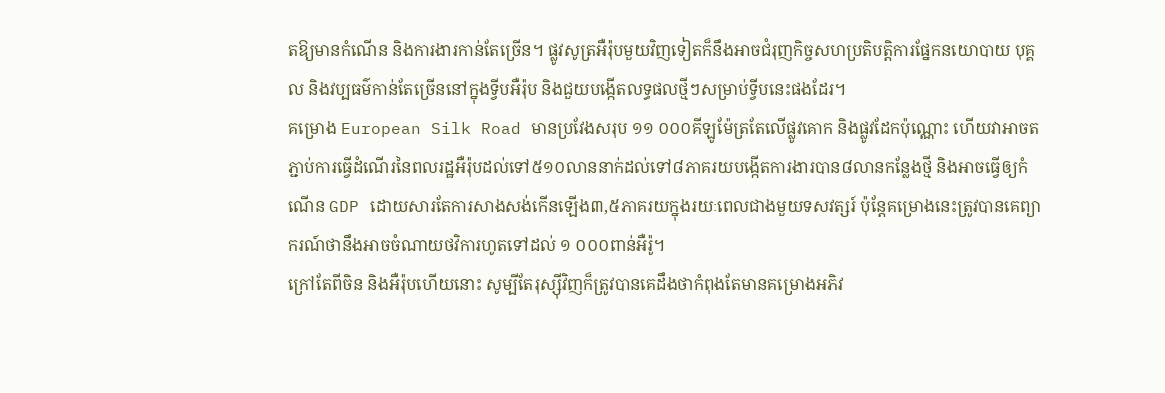តឱ្យមានកំណើន និងការងារកាន់តែច្រើន។ ផ្លូវសូត្រអឺរ៉ុបមួយវិញទៀតក៏នឹងអាចជំរុញកិច្ចសហប្រតិបត្តិការផ្នែកនយោបាយ បុគ្គល និងវប្បធម៌កាន់តែច្រើននៅក្នុងទ្វីបអឺរ៉ុប និងជួយបង្កើតលទ្ធផលថ្មីៗសម្រាប់ទ្វីបនេះផងដែរ។
គម្រោង European Silk Road មានប្រវែងសរុប ១១ ០០០គីឡូម៉ែត្រតែលើផ្លូវគោក និងផ្លូវដែកប៉ុណ្ណោះ ហើយវាអាចតភ្ជាប់ការធ្វើដំណើរនៃពលរដ្ឋអឺរ៉ុបដល់ទៅ៥១០លាននាក់ដល់ទៅ៨ភាគរយបង្កើតការងារបាន៨លានកន្លែងថ្មី និងអាចធ្វើឲ្យកំណើន GDP ដោយសារតែការសាងសង់កើនឡើង៣,៥ភាគរយក្នុងរយៈពេលជាងមួយទសវត្សរ៍ ប៉ុន្តែគម្រោងនេះត្រូវបានគេព្យាករណ៍ថានឹងអាចចំណាយថវិការហូតទៅដល់ ១ ០០០ពាន់អឺរ៉ូ។
ក្រៅតែពីចិន និងអឺរ៉ុបហើយនោះ សូម្បីតែរុស្ស៊ីវិញក៏ត្រូវបានគេដឹងថាកំពុងតែមានគម្រោងអភិវ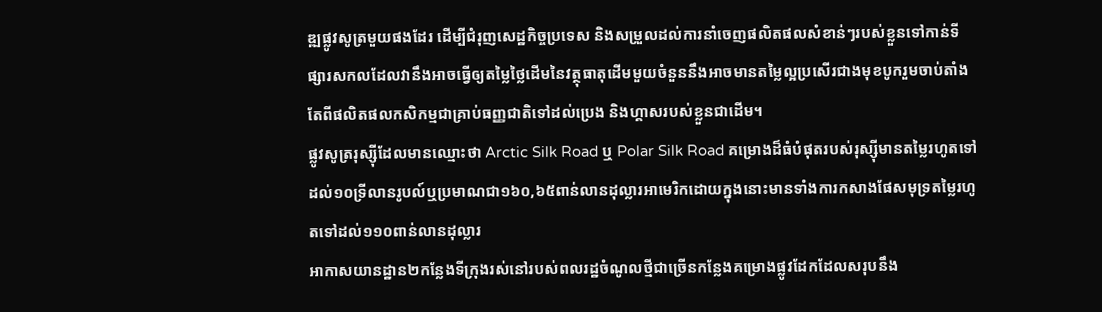ឌ្ឍផ្លូវសូត្រមួយផងដែរ ដើម្បីជំរុញសេដ្ឋកិច្ចប្រទេស និងសម្រួលដល់ការនាំចេញផលិតផលសំខាន់ៗរបស់ខ្លួនទៅកាន់ទីផ្សារសកលដែលវានឹងអាចធ្វើឲ្យតម្លៃថ្លៃដើមនៃវត្ថុធាតុដើមមួយចំនួននឹងអាចមានតម្លៃល្អប្រសើរជាងមុខបូករួមចាប់តាំងតែពីផលិតផលកសិកម្មជាគ្រាប់ធញ្ញជាតិទៅដល់ប្រេង និងហ្គាសរបស់ខ្លួនជាដើម។
ផ្លូវសូត្ររុស្ស៊ីដែលមានឈ្មោះថា Arctic Silk Road ឬ Polar Silk Road គម្រោងដ៏ធំបំផុតរបស់រុស្ស៊ីមានតម្លៃរហូតទៅដល់១០ទ្រីលានរូបល៍ឬប្រមាណជា១៦០,៦៥ពាន់លានដុល្លារអាមេរិកដោយក្នុងនោះមានទាំងការកសាងផែសមុទ្រតម្លៃរហូតទៅដល់១១០ពាន់លានដុល្លារ
អាកាសយានដ្ឋាន២កន្លែងទីក្រុងរស់នៅរបស់ពលរដ្ឋចំណូលថ្មីជាច្រើនកន្លែងគម្រោងផ្លូវដែកដែលសរុបនឹង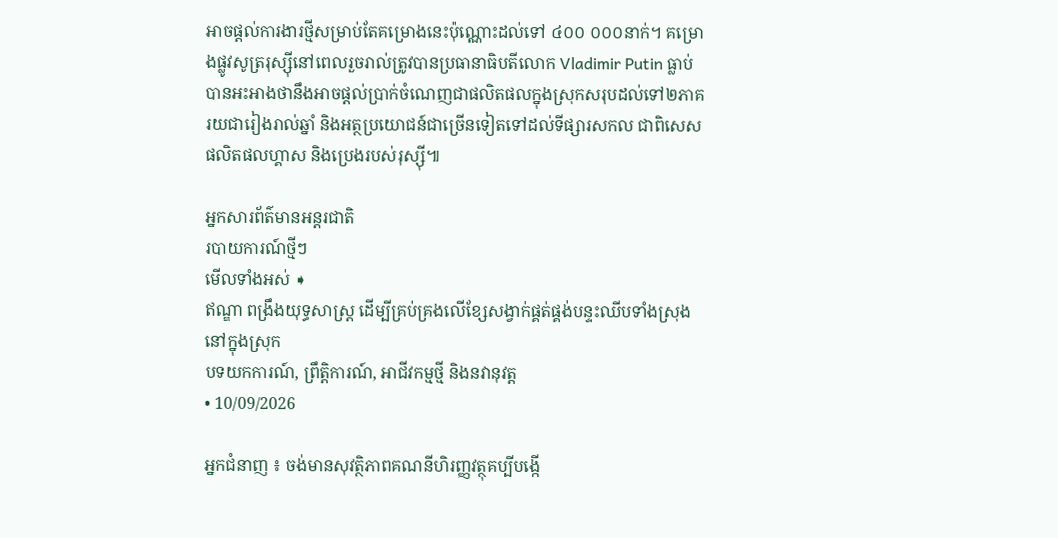អាចផ្តល់ការងារថ្មីសម្រាប់តែគម្រោងនេះប៉ុណ្ណោះដល់ទៅ ៤០០ ០០០នាក់។ គម្រោងផ្លូវសូត្ររុស្ស៊ីនៅពេលរួចរាល់ត្រូវបានប្រធានាធិបតីលោក Vladimir Putin ធ្លាប់បានអះអាងថានឹងអាចផ្តល់ប្រាក់ចំណេញជាផលិតផលក្នុងស្រុកសរុបដល់ទៅ២ភាគរយជារៀងរាល់ឆ្នាំ និងអត្ថប្រយោជន៍ជាច្រើនទៀតទៅដល់ទីផ្សារសកល ជាពិសេសផលិតផលហ្គាស និងប្រេងរបស់រុស្ស៊ី៕

អ្នកសារព័ត៌មានអន្តរជាតិ
របាយការណ៍ថ្មីៗ
មើលទាំងអស់ ➧
ឥណ្ឌា ពង្រឹងយុទ្ធសាស្ត្រ ដើម្បីគ្រប់គ្រងលើខ្សែសង្វាក់ផ្គត់ផ្គង់បន្ទះឈីបទាំងស្រុងនៅក្នុងស្រុក
បទយកការណ៍, ព្រឹត្តិការណ៍, អាជីវកម្មថ្មី និងនវានុវត្ត
• 10/09/2026

អ្នកជំនាញ ៖ ចង់មានសុវត្ថិភាពគណនីហិរញ្ញវត្ថុគប្បីបង្កើ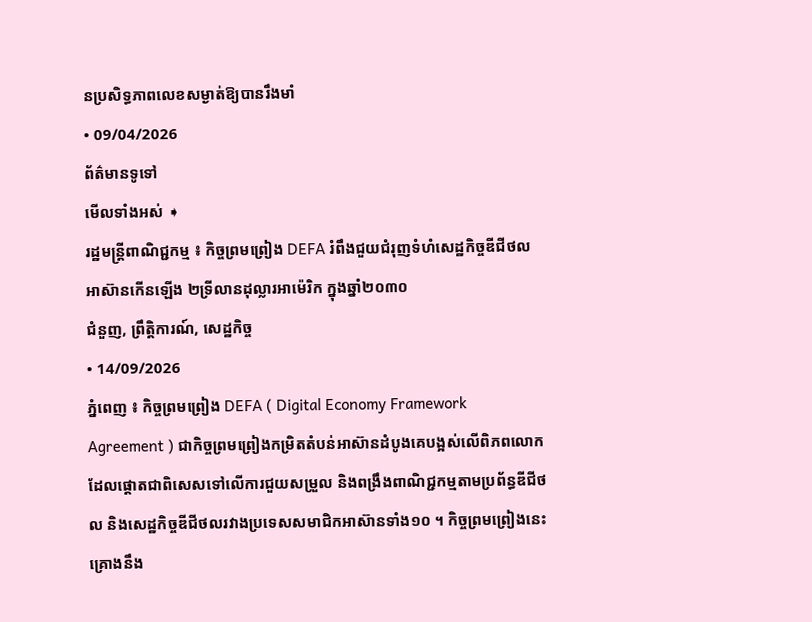នប្រសិទ្ធភាពលេខសម្ងាត់ឱ្យបានរឹងមាំ
• 09/04/2026
ព័ត៌មានទូទៅ
មើលទាំងអស់ ➧
រដ្ឋមន្ត្រីពាណិជ្ជកម្ម ៖ កិច្ចព្រមព្រៀង DEFA រំពឹងជួយជំរុញទំហំសេដ្ឋកិច្ចឌីជីថលអាស៊ានកើនឡើង ២ទ្រីលានដុល្លារអាម៉េរិក ក្នុងឆ្នាំ២០៣០
ជំនួញ, ព្រឹត្តិការណ៍, សេដ្ឋកិច្ច
• 14/09/2026
ភ្នំពេញ ៖ កិច្ចព្រមព្រៀង DEFA ( Digital Economy Framework Agreement ) ជាកិច្ចព្រមព្រៀងកម្រិតតំបន់អាស៊ានដំបូងគេបង្អស់លើពិភពលោក ដែលផ្ដោតជាពិសេសទៅលើការជួយសម្រួល និងពង្រឹងពាណិជ្ជកម្មតាមប្រព័ន្ធឌីជីថល និងសេដ្ឋកិច្ចឌីជីថលរវាងប្រទេសសមាជិកអាស៊ានទាំង១០ ។ កិច្ចព្រមព្រៀងនេះ គ្រោងនឹង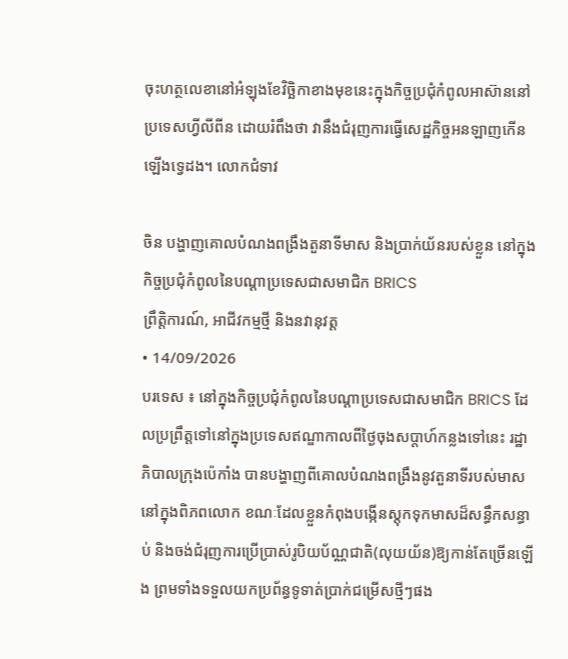ចុះហត្ថលេខានៅអំឡុងខែវិច្ឆិកាខាងមុខនេះក្នុងកិច្ចប្រជុំកំពូលអាស៊ាននៅប្រទេសហ្វីលីពីន ដោយរំពឹងថា វានឹងជំរុញការធ្វើសេដ្ឋកិច្ចអនឡាញកើនឡើងទ្វេដង។ លោកជំទាវ

ចិន បង្ហាញគោលបំណងពង្រឹងតួនាទីមាស និងប្រាក់យ័នរបស់ខ្លួន នៅក្នុងកិច្ចប្រជុំកំពូលនៃបណ្តាប្រទេសជាសមាជិក BRICS
ព្រឹត្តិការណ៍, អាជីវកម្មថ្មី និងនវានុវត្ត
• 14/09/2026
បរទេស ៖ នៅក្នុងកិច្ចប្រជុំកំពូលនៃបណ្តាប្រទេសជាសមាជិក BRICS ដែលប្រព្រឹត្តទៅនៅក្នុងប្រទេសឥណ្ឌាកាលពីថ្ងៃចុងសប្តាហ៍កន្លងទៅនេះ រដ្ឋាភិបាលក្រុងប៉េកាំង បានបង្ហាញពីគោលបំណងពង្រឹងនូវតួនាទីរបស់មាសនៅក្នុងពិភពលោក ខណៈដែលខ្លួនកំពុងបង្កើនស្តុកទុកមាសដ៏សន្ធឹកសន្ធាប់ និងចង់ជំរុញការប្រើប្រាស់រូបិយប័ណ្ណជាតិ(លុយយ័ន)ឱ្យកាន់តែច្រើនឡើង ព្រមទាំងទទួលយកប្រព័ន្ធទូទាត់ប្រាក់ជម្រើសថ្មីៗផង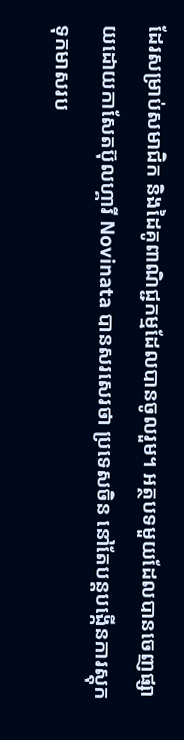ដែរសម្រាប់សមាជិក និងដៃគូពាណិជ្ជកម្មដែលបានចូលរួម។ អត្ថបទមួយដែលបានចេញផ្សាយដោយកាសែតប៊ុលហ្គារី Novinata បានសរសេរថា ប្រទេសចិន នៅតែបន្តបង្កើនការស្តុកទុកមាសរប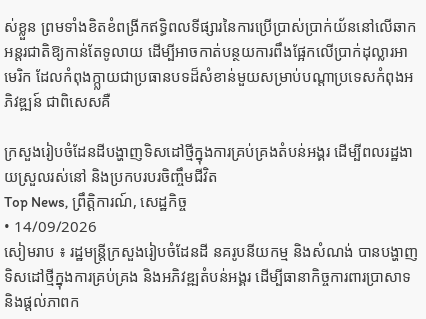ស់ខ្លួន ព្រមទាំងខិតខំពង្រីកឥទ្ធិពលទីផ្សារនៃការប្រើប្រាស់ប្រាក់យ័ននៅលើឆាកអន្តរជាតិឱ្យកាន់តែទូលាយ ដើម្បីអាចកាត់បន្ថយការពឹងផ្អែកលើប្រាក់ដុល្លារអាមេរិក ដែលកំពុងក្ក្លាយជាប្រធានបទដ៏សំខាន់មួយសម្រាប់បណ្តាប្រទេសកំពុងអភិវឌ្ឍន៍ ជាពិសេសគឺ

ក្រសួងរៀបចំដែនដីបង្ហាញទិសដៅថ្មីក្នុងការគ្រប់គ្រងតំបន់អង្គរ ដើម្បីពលរដ្ឋងាយស្រួលរស់នៅ និងប្រកបរបរចិញ្ចឹមជីវិត
Top News, ព្រឹត្តិការណ៍, សេដ្ឋកិច្ច
• 14/09/2026
សៀមរាប ៖ រដ្ឋមន្ត្រីក្រសួងរៀបចំដែនដី នគរូបនីយកម្ម និងសំណង់ បានបង្ហាញទិសដៅថ្មីក្នុងការគ្រប់គ្រង និងអភិវឌ្ឍតំបន់អង្គរ ដើម្បីធានាកិច្ចការពារប្រាសាទ និងផ្តល់ភាពក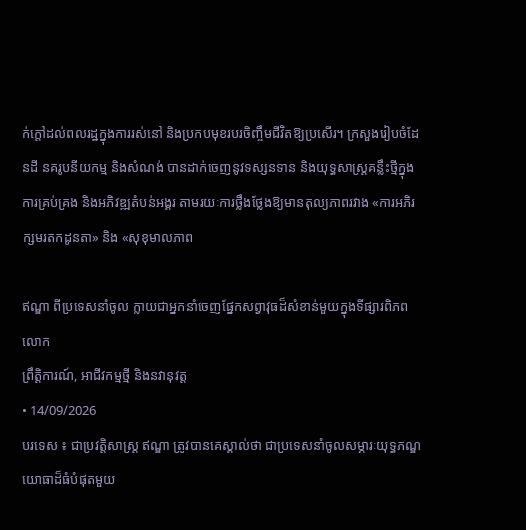ក់ក្តៅដល់ពលរដ្ឋក្នុងការរស់នៅ និងប្រកបមុខរបរចិញ្ចឹមជីវិតឱ្យប្រសើរ។ ក្រសួងរៀបចំដែនដី នគរូបនីយកម្ម និងសំណង់ បានដាក់ចេញនូវទស្សនទាន និងយុទ្ធសាស្ត្រគន្លឹះថ្មីក្នុងការគ្រប់គ្រង និងអភិវឌ្ឍតំបន់អង្គរ តាមរយៈការថ្លឹងថ្លែងឱ្យមានតុល្យភាពរវាង «ការអភិរក្សមរតកដូនតា» និង «សុខុមាលភាព

ឥណ្ឌា ពីប្រទេសនាំចូល ក្លាយជាអ្នកនាំចេញផ្នែកសព្វាវុធដ៏សំខាន់មួយក្នុងទីផ្សារពិភពលោក
ព្រឹត្តិការណ៍, អាជីវកម្មថ្មី និងនវានុវត្ត
• 14/09/2026
បរទេស ៖ ជាប្រវត្តិសាស្ត្រ ឥណ្ឌា ត្រូវបានគេស្គាល់ថា ជាប្រទេសនាំចូលសម្ភារៈយុទ្ធភណ្ឌយោធាដ៏ធំបំផុតមួយ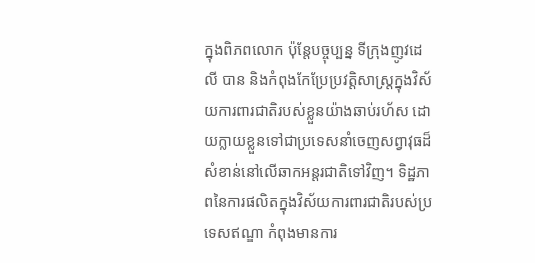ក្នុងពិភពលោក ប៉ុន្តែបច្ចុប្បន្ន ទីក្រុងញូវដេលី បាន និងកំពុងកែប្រែប្រវត្តិសាស្ត្រក្នុងវិស័យការពារជាតិរបស់ខ្លួនយ៉ាងឆាប់រហ័ស ដោយក្លាយខ្លួនទៅជាប្រទេសនាំចេញសព្វាវុធដ៏សំខាន់នៅលើឆាកអន្តរជាតិទៅវិញ។ ទិដ្ឋភាពនៃការផលិតក្នុងវិស័យការពារជាតិរបស់ប្រទេសឥណ្ឌា កំពុងមានការ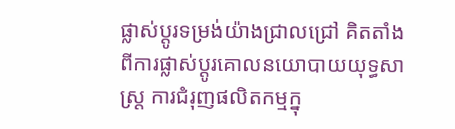ផ្លាស់ប្តូរទម្រង់យ៉ាងជ្រាលជ្រៅ គិតតាំងពីការផ្លាស់ប្តូរគោលនយោបាយយុទ្ធសាស្ត្រ ការជំរុញផលិតកម្មក្នុ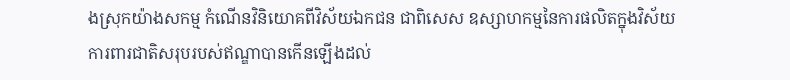ងស្រុកយ៉ាងសកម្ម កំណើនវិនិយោគពីវិស័យឯកជន ជាពិសេស ឧស្សាហកម្មនៃការផលិតក្នុងវិស័យការពារជាតិសរុបរបស់ឥណ្ឌាបានកើនឡើងដល់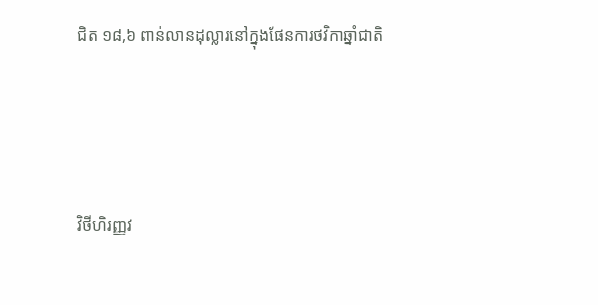ជិត ១៨,៦ ពាន់លានដុល្លារនៅក្នុងផែនការថវិកាឆ្នាំជាតិ





វិថីហិរញ្ញវ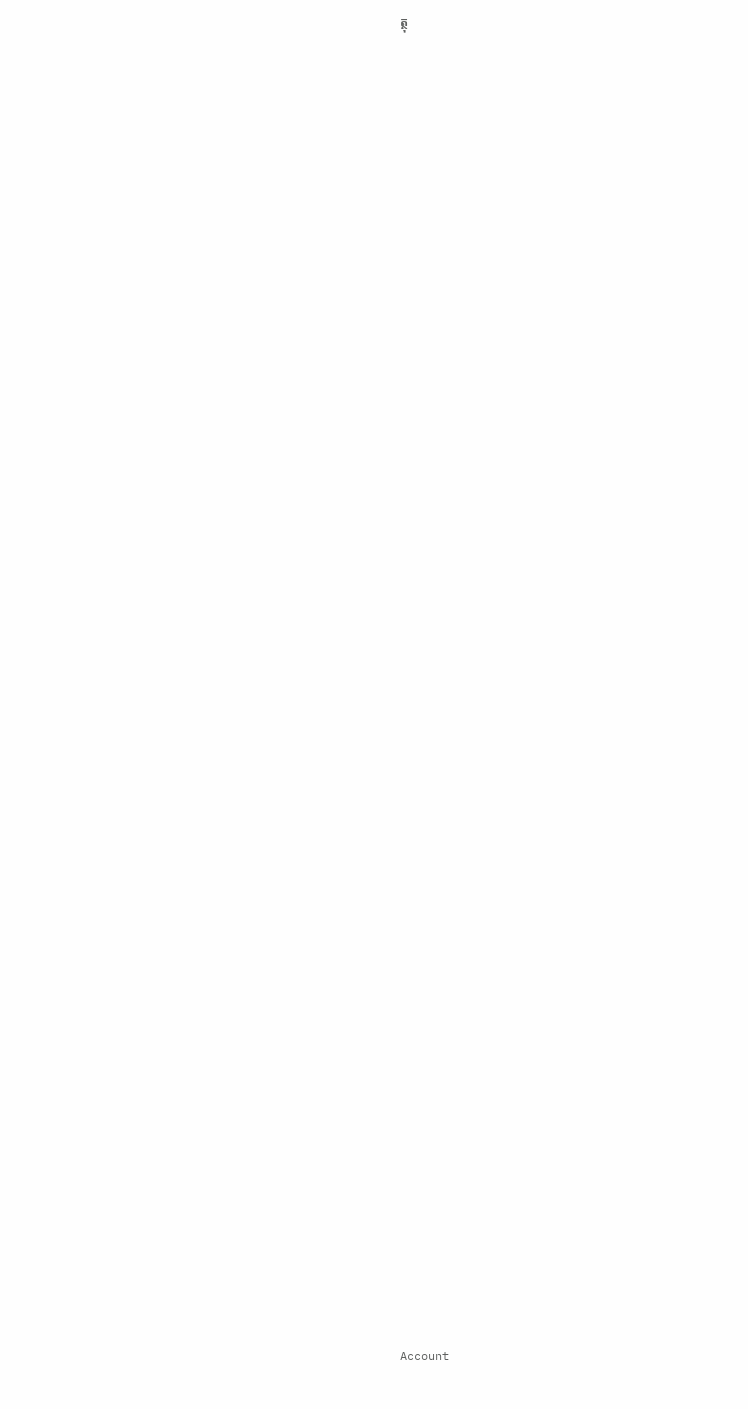ត្ថុ

























































Account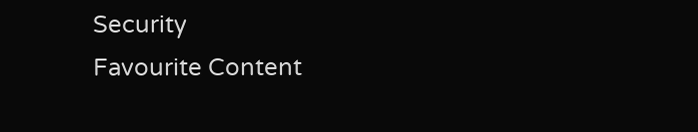Security
Favourite Content